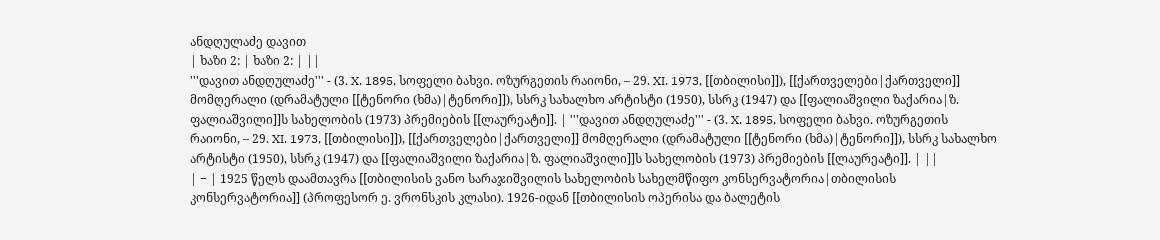ანდღულაძე დავით
| ხაზი 2: | ხაზი 2: | ||
'''დავით ანდღულაძე''' - (3. X. 1895, სოფელი ბახვი. ოზურგეთის რაიონი, – 29. XI. 1973, [[თბილისი]]), [[ქართველები|ქართველი]] მომღერალი (დრამატული [[ტენორი (ხმა)|ტენორი]]), სსრკ სახალხო არტისტი (1950), სსრკ (1947) და [[ფალიაშვილი ზაქარია|ზ. ფალიაშვილი]]ს სახელობის (1973) პრემიების [[ლაურეატი]]. | '''დავით ანდღულაძე''' - (3. X. 1895, სოფელი ბახვი. ოზურგეთის რაიონი, – 29. XI. 1973, [[თბილისი]]), [[ქართველები|ქართველი]] მომღერალი (დრამატული [[ტენორი (ხმა)|ტენორი]]), სსრკ სახალხო არტისტი (1950), სსრკ (1947) და [[ფალიაშვილი ზაქარია|ზ. ფალიაშვილი]]ს სახელობის (1973) პრემიების [[ლაურეატი]]. | ||
| − | 1925 წელს დაამთავრა [[თბილისის ვანო სარაჯიშვილის სახელობის სახელმწიფო კონსერვატორია|თბილისის კონსერვატორია]] (პროფესორ ე. ვრონსკის კლასი). 1926-იდან [[თბილისის ოპერისა და ბალეტის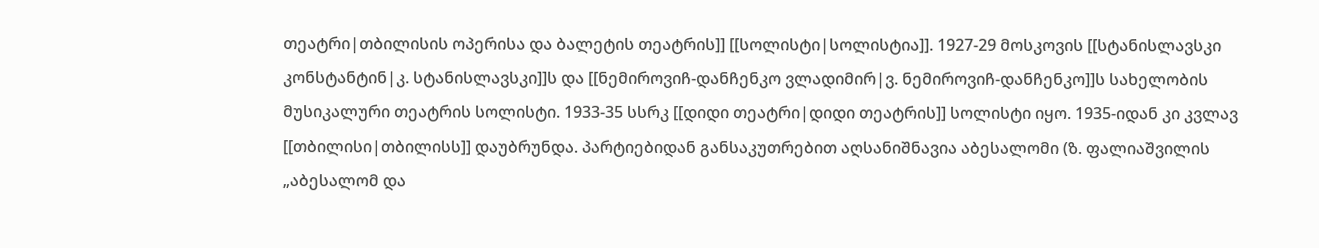თეატრი|თბილისის ოპერისა და ბალეტის თეატრის]] [[სოლისტი|სოლისტია]]. 1927-29 მოსკოვის [[სტანისლავსკი კონსტანტინ|კ. სტანისლავსკი]]ს და [[ნემიროვიჩ-დანჩენკო ვლადიმირ|ვ. ნემიროვიჩ-დანჩენკო]]ს სახელობის მუსიკალური თეატრის სოლისტი. 1933-35 სსრკ [[დიდი თეატრი|დიდი თეატრის]] სოლისტი იყო. 1935-იდან კი კვლავ [[თბილისი|თბილისს]] დაუბრუნდა. პარტიებიდან განსაკუთრებით აღსანიშნავია აბესალომი (ზ. ფალიაშვილის „აბესალომ და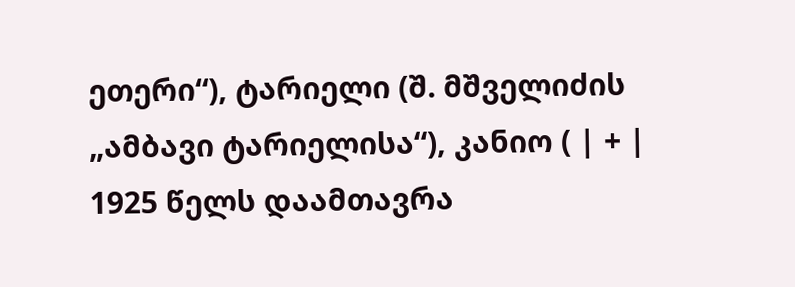ეთერი“), ტარიელი (შ. მშველიძის „ამბავი ტარიელისა“), კანიო ( | + | 1925 წელს დაამთავრა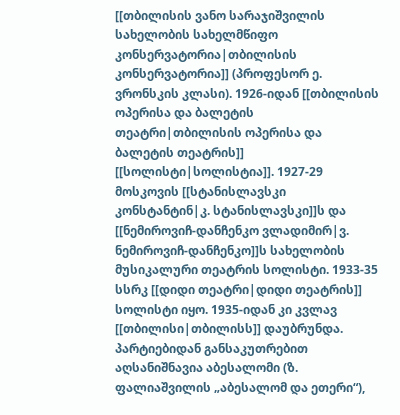[[თბილისის ვანო სარაჯიშვილის სახელობის სახელმწიფო კონსერვატორია|თბილისის კონსერვატორია]] (პროფესორ ე. ვრონსკის კლასი). 1926-იდან [[თბილისის ოპერისა და ბალეტის თეატრი|თბილისის ოპერისა და ბალეტის თეატრის]] [[სოლისტი|სოლისტია]]. 1927-29 მოსკოვის [[სტანისლავსკი კონსტანტინ|კ. სტანისლავსკი]]ს და [[ნემიროვიჩ-დანჩენკო ვლადიმირ|ვ. ნემიროვიჩ-დანჩენკო]]ს სახელობის მუსიკალური თეატრის სოლისტი. 1933-35 სსრკ [[დიდი თეატრი|დიდი თეატრის]] სოლისტი იყო. 1935-იდან კი კვლავ [[თბილისი|თბილისს]] დაუბრუნდა. პარტიებიდან განსაკუთრებით აღსანიშნავია აბესალომი (ზ. ფალიაშვილის „აბესალომ და ეთერი“),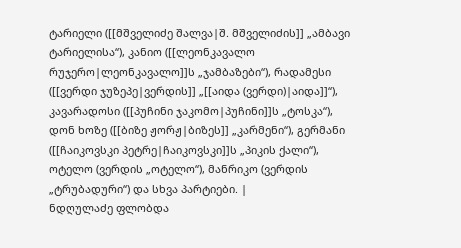ტარიელი ([[მშველიძე შალვა|შ. მშველიძის]] „ამბავი ტარიელისა“), კანიო ([[ლეონკავალო რუჯერო|ლეონკავალო]]ს „ჯამბაზები“), რადამესი ([[ვერდი ჯუზეპე|ვერდის]] „[[აიდა (ვერდი)|აიდა]]“), კავარადოსი ([[პუჩინი ჯაკომო|პუჩინი]]ს „ტოსკა“), დონ ხოზე ([[ბიზე ჟორჟ|ბიზეს]] „კარმენი“), გერმანი ([[ჩაიკოვსკი პეტრე|ჩაიკოვსკი]]ს „პიკის ქალი“), ოტელო (ვერდის „ოტელო“), მანრიკო (ვერდის „ტრუბადური“) და სხვა პარტიები. |
ნდღულაძე ფლობდა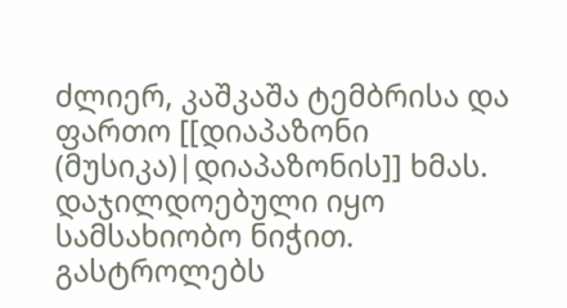ძლიერ, კაშკაშა ტემბრისა და ფართო [[დიაპაზონი (მუსიკა)|დიაპაზონის]] ხმას. დაჯილდოებული იყო სამსახიობო ნიჭით. გასტროლებს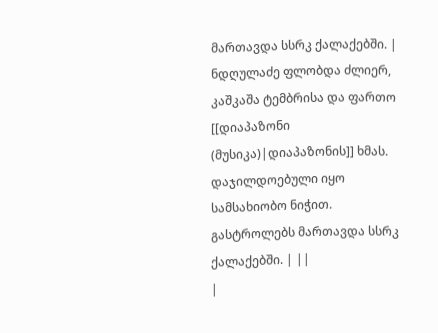მართავდა სსრკ ქალაქებში. | ნდღულაძე ფლობდა ძლიერ, კაშკაშა ტემბრისა და ფართო [[დიაპაზონი (მუსიკა)|დიაპაზონის]] ხმას. დაჯილდოებული იყო სამსახიობო ნიჭით. გასტროლებს მართავდა სსრკ ქალაქებში. | ||
|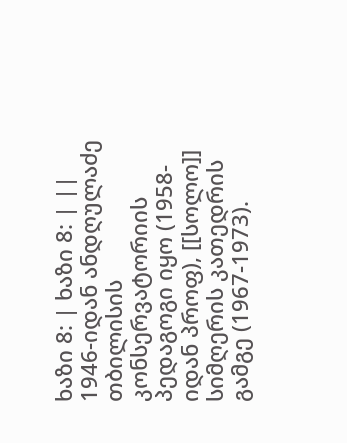ხაზი 8: | ხაზი 8: | ||
1946-იდან ანდღულაძე თბილისის კონსერვატორიის პედაგოგი იყო (1958-იდან პროფ), [[სოლო]] სიმღერის კათედრის გამგე (1967-1973).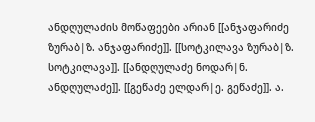ანდღულაძის მოწაფეები არიან [[ანჯაფარიძე ზურაბ|ზ. ანჯაფარიძე]]. [[სოტკილავა ზურაბ|ზ. სოტკილავა]]. [[ანდღულაძე ნოდარ|ნ. ანდღულაძე]]. [[გეწაძე ელდარ|ე. გეწაძე]]. ა.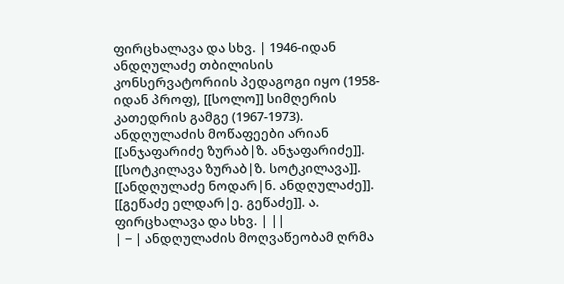ფირცხალავა და სხვ. | 1946-იდან ანდღულაძე თბილისის კონსერვატორიის პედაგოგი იყო (1958-იდან პროფ), [[სოლო]] სიმღერის კათედრის გამგე (1967-1973). ანდღულაძის მოწაფეები არიან [[ანჯაფარიძე ზურაბ|ზ. ანჯაფარიძე]]. [[სოტკილავა ზურაბ|ზ. სოტკილავა]]. [[ანდღულაძე ნოდარ|ნ. ანდღულაძე]]. [[გეწაძე ელდარ|ე. გეწაძე]]. ა. ფირცხალავა და სხვ. | ||
| − | ანდღულაძის მოღვაწეობამ ღრმა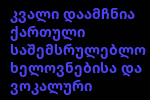კვალი დაამჩნია ქართული საშემსრულებლო ხელოვნებისა და ვოკალური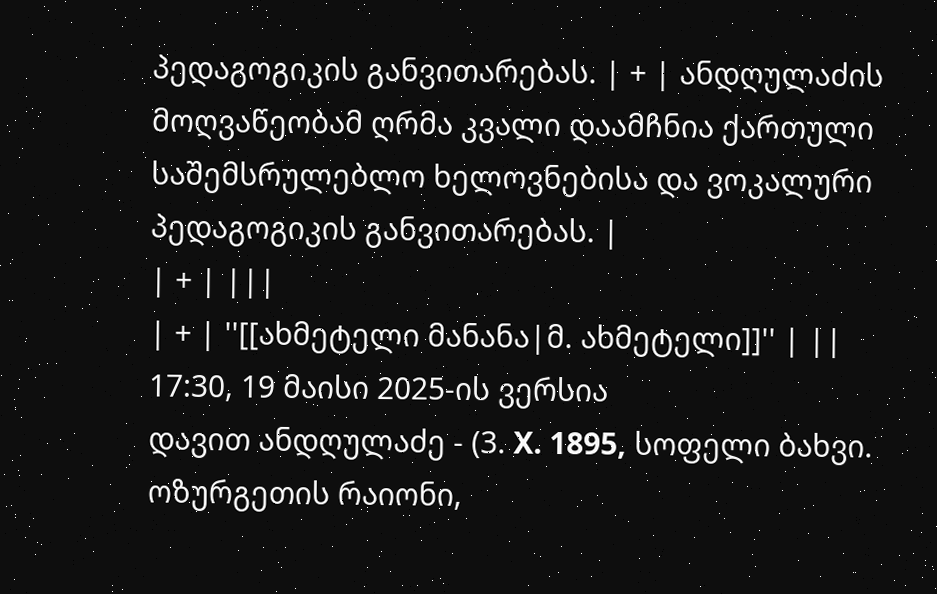პედაგოგიკის განვითარებას. | + | ანდღულაძის მოღვაწეობამ ღრმა კვალი დაამჩნია ქართული საშემსრულებლო ხელოვნებისა და ვოკალური პედაგოგიკის განვითარებას. |
| + | |||
| + | ''[[ახმეტელი მანანა|მ. ახმეტელი]]'' | ||
17:30, 19 მაისი 2025-ის ვერსია
დავით ანდღულაძე - (3. X. 1895, სოფელი ბახვი. ოზურგეთის რაიონი,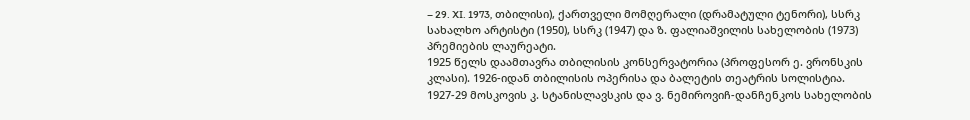– 29. XI. 1973, თბილისი), ქართველი მომღერალი (დრამატული ტენორი), სსრკ სახალხო არტისტი (1950), სსრკ (1947) და ზ. ფალიაშვილის სახელობის (1973) პრემიების ლაურეატი.
1925 წელს დაამთავრა თბილისის კონსერვატორია (პროფესორ ე. ვრონსკის კლასი). 1926-იდან თბილისის ოპერისა და ბალეტის თეატრის სოლისტია. 1927-29 მოსკოვის კ. სტანისლავსკის და ვ. ნემიროვიჩ-დანჩენკოს სახელობის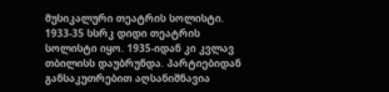მუსიკალური თეატრის სოლისტი. 1933-35 სსრკ დიდი თეატრის სოლისტი იყო. 1935-იდან კი კვლავ თბილისს დაუბრუნდა. პარტიებიდან განსაკუთრებით აღსანიშნავია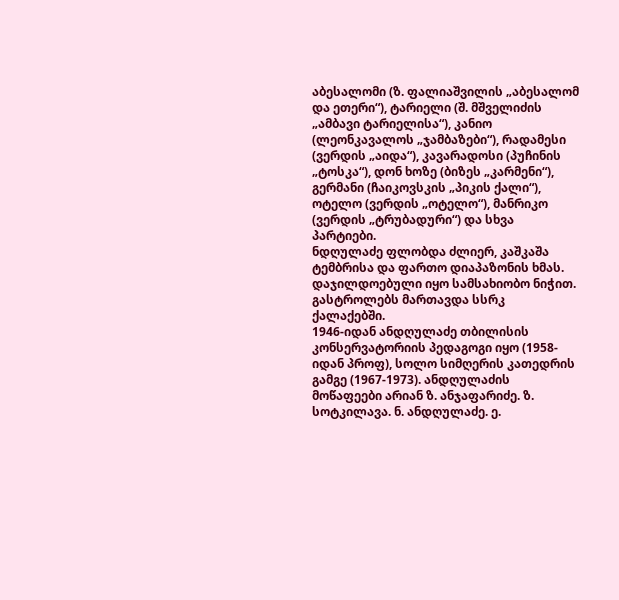აბესალომი (ზ. ფალიაშვილის „აბესალომ და ეთერი“), ტარიელი (შ. მშველიძის „ამბავი ტარიელისა“), კანიო (ლეონკავალოს „ჯამბაზები“), რადამესი (ვერდის „აიდა“), კავარადოსი (პუჩინის „ტოსკა“), დონ ხოზე (ბიზეს „კარმენი“), გერმანი (ჩაიკოვსკის „პიკის ქალი“), ოტელო (ვერდის „ოტელო“), მანრიკო (ვერდის „ტრუბადური“) და სხვა პარტიები.
ნდღულაძე ფლობდა ძლიერ, კაშკაშა ტემბრისა და ფართო დიაპაზონის ხმას. დაჯილდოებული იყო სამსახიობო ნიჭით. გასტროლებს მართავდა სსრკ ქალაქებში.
1946-იდან ანდღულაძე თბილისის კონსერვატორიის პედაგოგი იყო (1958-იდან პროფ), სოლო სიმღერის კათედრის გამგე (1967-1973). ანდღულაძის მოწაფეები არიან ზ. ანჯაფარიძე. ზ. სოტკილავა. ნ. ანდღულაძე. ე.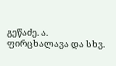გეწაძე. ა. ფირცხალავა და სხვ.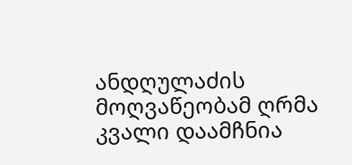ანდღულაძის მოღვაწეობამ ღრმა კვალი დაამჩნია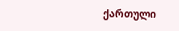ქართული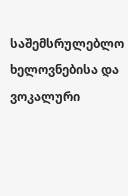საშემსრულებლო ხელოვნებისა და ვოკალური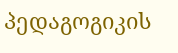პედაგოგიკის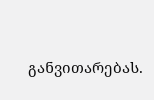განვითარებას.